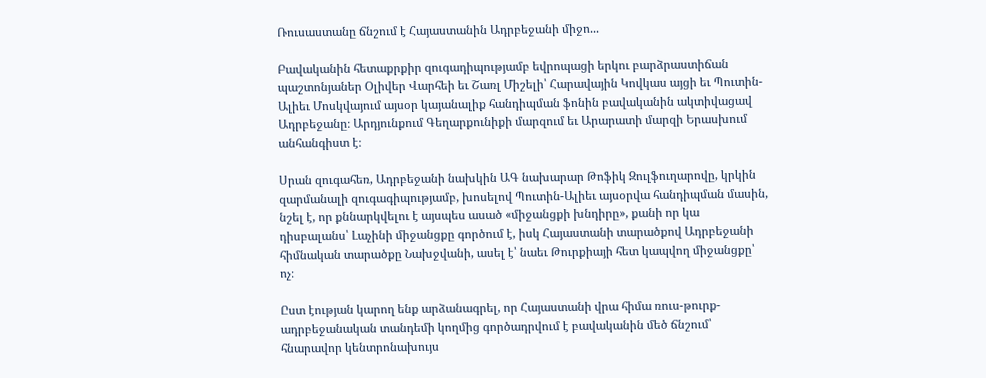Ռուսաստանը ճնշում է Հայաստանին Ադրբեջանի միջո...

Բավականին հետաքրքիր զուգադիպությամբ եվրոպացի երկու բարձրաստիճան պաշտոնյաներ Օլիվեր Վարհեի եւ Շառլ Միշելի՝ Հարավային Կովկաս այցի եւ Պուտին-Ալիեւ Մոսկվայում այսօր կայանալիք հանդիպման ֆոնին բավականին ակտիվացավ Ադրբեջանը։ Արդյունքում Գեղարքունիքի մարզում եւ Արարատի մարզի Երասխում անհանգիստ է։

Սրան զուգահեռ, Ադրբեջանի նախկին ԱԳ նախարար Թոֆիկ Զուլֆուղարովը, կրկին զարմանալի զուգագիպությամբ, խոսելով Պուտին-Ալիեւ այսօրվա հանդիպման մասին, նշել է, որ քննարկվելու է այսպես ասած «միջանցքի խնդիրը», քանի որ կա դիսբալանս՝ Լաչինի միջանցքը գործում է, իսկ Հայաստանի տարածքով Ադրբեջանի հիմնական տարածքը Նախջվանի, ասել է՝ նաեւ Թուրքիայի հետ կապվող միջանցքը՝ ոչ։

Ըստ էության կարող ենք արձանագրել, որ Հայաստանի վրա հիմա ռուս-թուրք-ադրբեջանական տանդեմի կողմից գործադրվում է բավականին մեծ ճնշում՝ հնարավոր կենտրոնախույս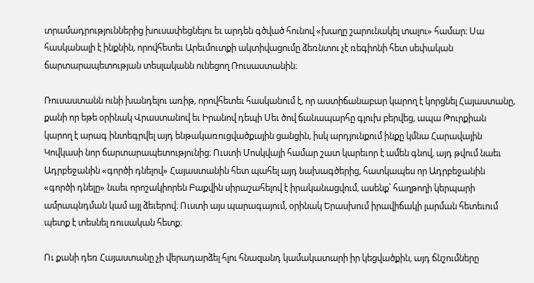տրամադրություններից խուսափեցնելու եւ արդեն գծված հունով «խաղը շարունակել տալու» համար։ Սա հասկանալի է ինքնին, որովհետեւ Արեւմուտքի ակտիվացումը ձեռնտու չէ ռեգիոնի հետ սեփական ճարտարապետության տեսլականն ունեցող Ռուսաստանին։

Ռուսաստանն ունի խանդելու առիթ, որովհետեւ հասկանում է, որ աստիճանաբար կարող է կորցնել Հայաստանը, քանի որ եթե օրինակ Վրաստանով եւ Իրանով դեպի Սեւ ծով ճանապարհը գլուխ բերվեց, ապա Թուրքիան կարող է արագ ինտեգրվել այդ ենթակառուցվածքային ցանցին, իսկ արդյունքում ինքը կմնա Հարավային Կովկասի նոր ճարտարապետությունից։ Ուստի Մոսկվայի համար շատ կարեւոր է ամեն գնով, այդ թվում նաեւ Ադրբեջանին «գործի դնելով» Հայաստանին հետ պահել այդ նախագծերից, հատկապես որ Ադրբեջանին «գործի դնելը» նաեւ որոշակիորեն Բաքվին սիրաշահելով է իրականացվում, ասենք՝ հաղթողի կերպարի ամրապնդման կամ այլ ձեւերով։ Ուստի այս պարագայում, օրինակ Երասխում իրավիճակի լարման հետեւում պետք է տեսնել ռուսական հետք։

Ու քանի դեռ Հայաստանը չի վերադարձել հլու հնազանդ կամակատարի իր կեցվածքին, այդ ճնշումները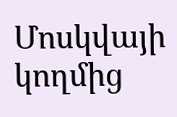Մոսկվայի կողմից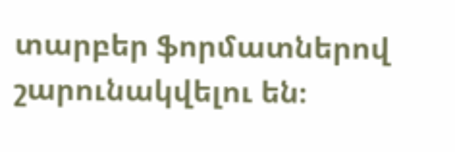տարբեր ֆորմատներով շարունակվելու են։